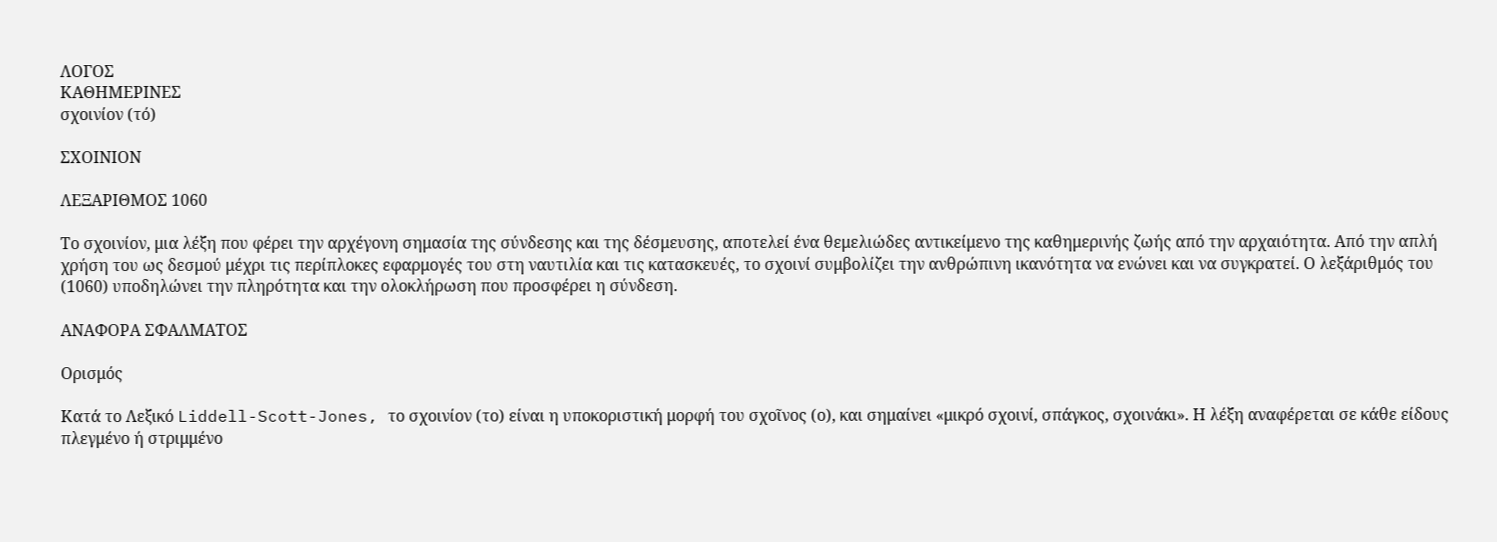ΛΟΓΟΣ
ΚΑΘΗΜΕΡΙΝΕΣ
σχοινίον (τό)

ΣΧΟΙΝΙΟΝ

ΛΕΞΑΡΙΘΜΟΣ 1060

Το σχοινίον, μια λέξη που φέρει την αρχέγονη σημασία της σύνδεσης και της δέσμευσης, αποτελεί ένα θεμελιώδες αντικείμενο της καθημερινής ζωής από την αρχαιότητα. Από την απλή χρήση του ως δεσμού μέχρι τις περίπλοκες εφαρμογές του στη ναυτιλία και τις κατασκευές, το σχοινί συμβολίζει την ανθρώπινη ικανότητα να ενώνει και να συγκρατεί. Ο λεξάριθμός του (1060) υποδηλώνει την πληρότητα και την ολοκλήρωση που προσφέρει η σύνδεση.

ΑΝΑΦΟΡΑ ΣΦΑΛΜΑΤΟΣ

Ορισμός

Κατά το Λεξικό Liddell-Scott-Jones, το σχοινίον (το) είναι η υποκοριστική μορφή του σχοῖνος (ο), και σημαίνει «μικρό σχοινί, σπάγκος, σχοινάκι». Η λέξη αναφέρεται σε κάθε είδους πλεγμένο ή στριμμένο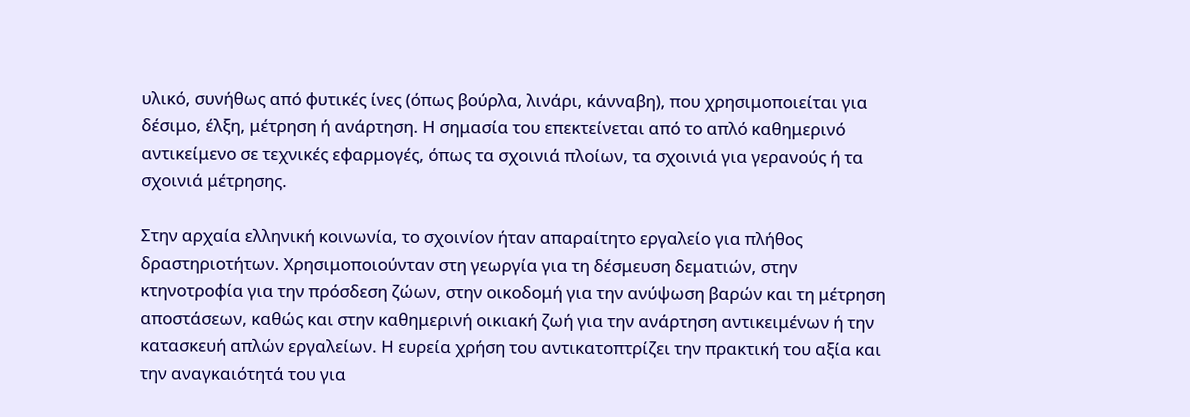υλικό, συνήθως από φυτικές ίνες (όπως βούρλα, λινάρι, κάνναβη), που χρησιμοποιείται για δέσιμο, έλξη, μέτρηση ή ανάρτηση. Η σημασία του επεκτείνεται από το απλό καθημερινό αντικείμενο σε τεχνικές εφαρμογές, όπως τα σχοινιά πλοίων, τα σχοινιά για γερανούς ή τα σχοινιά μέτρησης.

Στην αρχαία ελληνική κοινωνία, το σχοινίον ήταν απαραίτητο εργαλείο για πλήθος δραστηριοτήτων. Χρησιμοποιούνταν στη γεωργία για τη δέσμευση δεματιών, στην κτηνοτροφία για την πρόσδεση ζώων, στην οικοδομή για την ανύψωση βαρών και τη μέτρηση αποστάσεων, καθώς και στην καθημερινή οικιακή ζωή για την ανάρτηση αντικειμένων ή την κατασκευή απλών εργαλείων. Η ευρεία χρήση του αντικατοπτρίζει την πρακτική του αξία και την αναγκαιότητά του για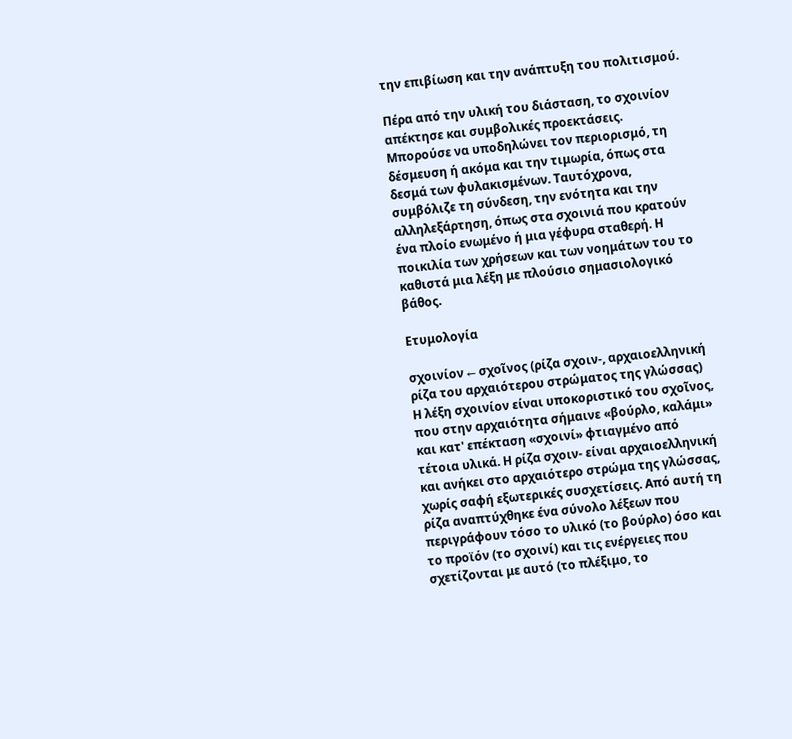την επιβίωση και την ανάπτυξη του πολιτισμού.

Πέρα από την υλική του διάσταση, το σχοινίον απέκτησε και συμβολικές προεκτάσεις. Μπορούσε να υποδηλώνει τον περιορισμό, τη δέσμευση ή ακόμα και την τιμωρία, όπως στα δεσμά των φυλακισμένων. Ταυτόχρονα, συμβόλιζε τη σύνδεση, την ενότητα και την αλληλεξάρτηση, όπως στα σχοινιά που κρατούν ένα πλοίο ενωμένο ή μια γέφυρα σταθερή. Η ποικιλία των χρήσεων και των νοημάτων του το καθιστά μια λέξη με πλούσιο σημασιολογικό βάθος.

Ετυμολογία

σχοινίον ← σχοῖνος (ρίζα σχοιν-, αρχαιοελληνική ρίζα του αρχαιότερου στρώματος της γλώσσας)
Η λέξη σχοινίον είναι υποκοριστικό του σχοῖνος, που στην αρχαιότητα σήμαινε «βούρλο, καλάμι» και κατ' επέκταση «σχοινί» φτιαγμένο από τέτοια υλικά. Η ρίζα σχοιν- είναι αρχαιοελληνική και ανήκει στο αρχαιότερο στρώμα της γλώσσας, χωρίς σαφή εξωτερικές συσχετίσεις. Από αυτή τη ρίζα αναπτύχθηκε ένα σύνολο λέξεων που περιγράφουν τόσο το υλικό (το βούρλο) όσο και το προϊόν (το σχοινί) και τις ενέργειες που σχετίζονται με αυτό (το πλέξιμο, το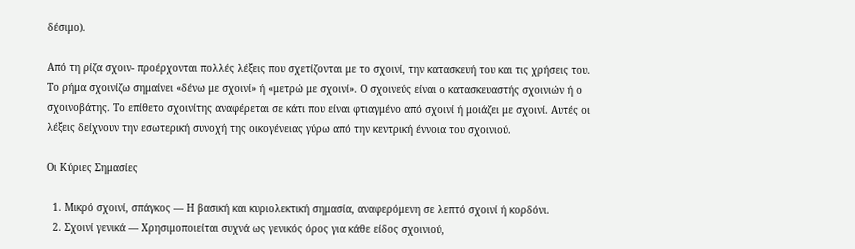δέσιμο).

Από τη ρίζα σχοιν- προέρχονται πολλές λέξεις που σχετίζονται με το σχοινί, την κατασκευή του και τις χρήσεις του. Το ρήμα σχοινίζω σημαίνει «δένω με σχοινί» ή «μετρώ με σχοινί». Ο σχοινεύς είναι ο κατασκευαστής σχοινιών ή ο σχοινοβάτης. Το επίθετο σχοινίτης αναφέρεται σε κάτι που είναι φτιαγμένο από σχοινί ή μοιάζει με σχοινί. Αυτές οι λέξεις δείχνουν την εσωτερική συνοχή της οικογένειας γύρω από την κεντρική έννοια του σχοινιού.

Οι Κύριες Σημασίες

  1. Μικρό σχοινί, σπάγκος — Η βασική και κυριολεκτική σημασία, αναφερόμενη σε λεπτό σχοινί ή κορδόνι.
  2. Σχοινί γενικά — Χρησιμοποιείται συχνά ως γενικός όρος για κάθε είδος σχοινιού,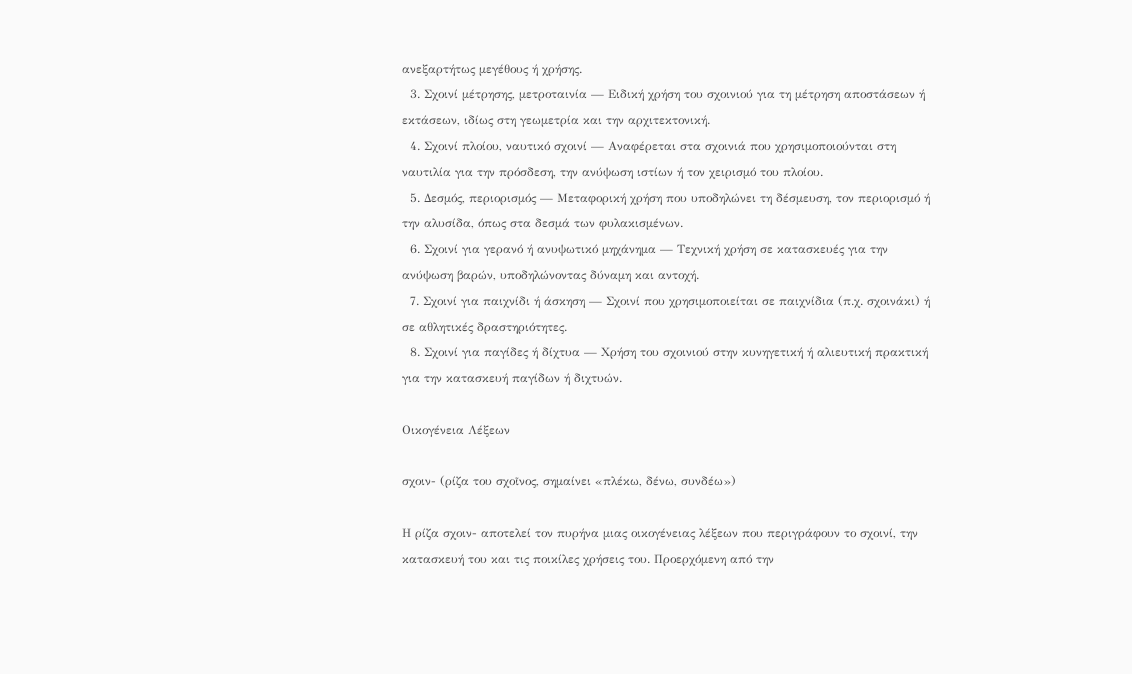ανεξαρτήτως μεγέθους ή χρήσης.
  3. Σχοινί μέτρησης, μετροταινία — Ειδική χρήση του σχοινιού για τη μέτρηση αποστάσεων ή εκτάσεων, ιδίως στη γεωμετρία και την αρχιτεκτονική.
  4. Σχοινί πλοίου, ναυτικό σχοινί — Αναφέρεται στα σχοινιά που χρησιμοποιούνται στη ναυτιλία για την πρόσδεση, την ανύψωση ιστίων ή τον χειρισμό του πλοίου.
  5. Δεσμός, περιορισμός — Μεταφορική χρήση που υποδηλώνει τη δέσμευση, τον περιορισμό ή την αλυσίδα, όπως στα δεσμά των φυλακισμένων.
  6. Σχοινί για γερανό ή ανυψωτικό μηχάνημα — Τεχνική χρήση σε κατασκευές για την ανύψωση βαρών, υποδηλώνοντας δύναμη και αντοχή.
  7. Σχοινί για παιχνίδι ή άσκηση — Σχοινί που χρησιμοποιείται σε παιχνίδια (π.χ. σχοινάκι) ή σε αθλητικές δραστηριότητες.
  8. Σχοινί για παγίδες ή δίχτυα — Χρήση του σχοινιού στην κυνηγετική ή αλιευτική πρακτική για την κατασκευή παγίδων ή διχτυών.

Οικογένεια Λέξεων

σχοιν- (ρίζα του σχοῖνος, σημαίνει «πλέκω, δένω, συνδέω»)

Η ρίζα σχοιν- αποτελεί τον πυρήνα μιας οικογένειας λέξεων που περιγράφουν το σχοινί, την κατασκευή του και τις ποικίλες χρήσεις του. Προερχόμενη από την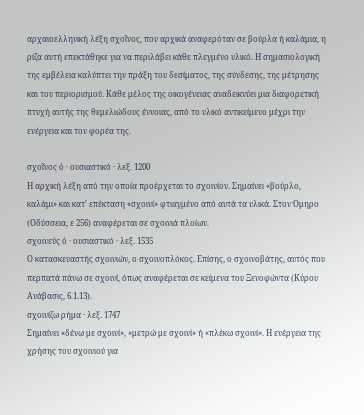αρχαιοελληνική λέξη σχοῖνος, που αρχικά αναφερόταν σε βούρλα ή καλάμια, η ρίζα αυτή επεκτάθηκε για να περιλάβει κάθε πλεγμένο υλικό. Η σημασιολογική της εμβέλεια καλύπτει την πράξη του δεσίματος, της σύνδεσης, της μέτρησης και του περιορισμού. Κάθε μέλος της οικογένειας αναδεικνύει μια διαφορετική πτυχή αυτής της θεμελιώδους έννοιας, από το υλικό αντικείμενο μέχρι την ενέργεια και τον φορέα της.

σχοῖνος ὁ · ουσιαστικό · λεξ. 1200
Η αρχική λέξη από την οποία προέρχεται το σχοινίον. Σημαίνει «βούρλο, καλάμι» και κατ' επέκταση «σχοινί» φτιαγμένο από αυτά τα υλικά. Στον Όμηρο (Οδύσσεια, ε 256) αναφέρεται σε σχοινιά πλοίων.
σχοινεύς ὁ · ουσιαστικό · λεξ. 1535
Ο κατασκευαστής σχοινιών, ο σχοινοπλόκος. Επίσης, ο σχοινοβάτης, αυτός που περπατά πάνω σε σχοινί, όπως αναφέρεται σε κείμενα του Ξενοφώντα (Κύρου Ανάβασις, 6.1.13).
σχοινίζω ρήμα · λεξ. 1747
Σημαίνει «δένω με σχοινί», «μετρώ με σχοινί» ή «πλέκω σχοινί». Η ενέργεια της χρήσης του σχοινιού για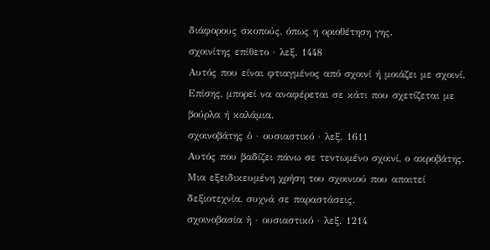διάφορους σκοπούς, όπως η οριοθέτηση γης.
σχοινίτης επίθετο · λεξ. 1448
Αυτός που είναι φτιαγμένος από σχοινί ή μοιάζει με σχοινί. Επίσης, μπορεί να αναφέρεται σε κάτι που σχετίζεται με βούρλα ή καλάμια.
σχοινοβάτης ὁ · ουσιαστικό · λεξ. 1611
Αυτός που βαδίζει πάνω σε τεντωμένο σχοινί, ο ακροβάτης. Μια εξειδικευμένη χρήση του σχοινιού που απαιτεί δεξιοτεχνία, συχνά σε παραστάσεις.
σχοινοβασία ἡ · ουσιαστικό · λεξ. 1214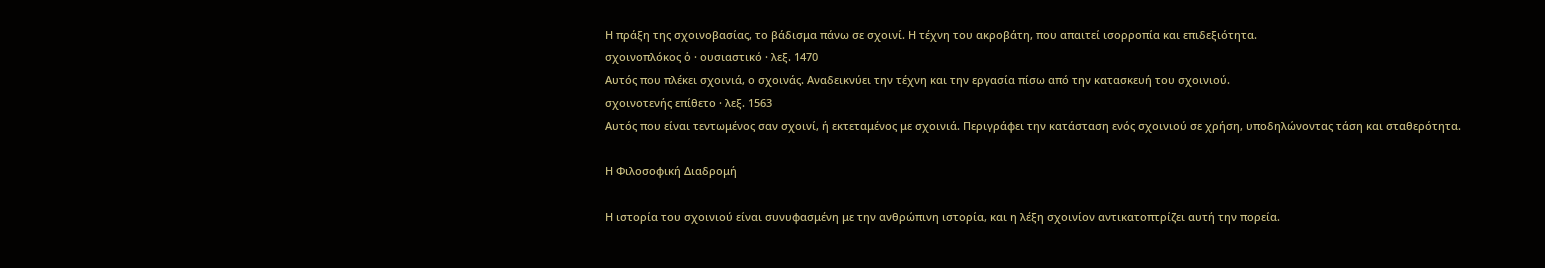Η πράξη της σχοινοβασίας, το βάδισμα πάνω σε σχοινί. Η τέχνη του ακροβάτη, που απαιτεί ισορροπία και επιδεξιότητα.
σχοινοπλόκος ὁ · ουσιαστικό · λεξ. 1470
Αυτός που πλέκει σχοινιά, ο σχοινάς. Αναδεικνύει την τέχνη και την εργασία πίσω από την κατασκευή του σχοινιού.
σχοινοτενής επίθετο · λεξ. 1563
Αυτός που είναι τεντωμένος σαν σχοινί, ή εκτεταμένος με σχοινιά. Περιγράφει την κατάσταση ενός σχοινιού σε χρήση, υποδηλώνοντας τάση και σταθερότητα.

Η Φιλοσοφική Διαδρομή

Η ιστορία του σχοινιού είναι συνυφασμένη με την ανθρώπινη ιστορία, και η λέξη σχοινίον αντικατοπτρίζει αυτή την πορεία.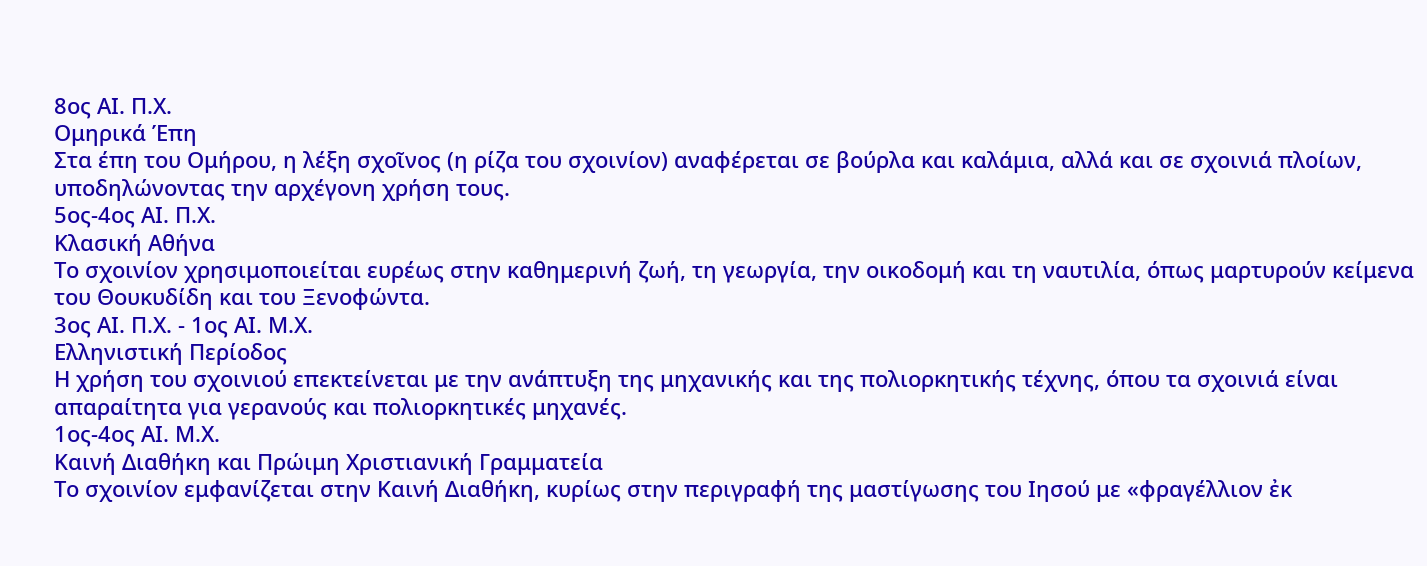8ος ΑΙ. Π.Χ.
Ομηρικά Έπη
Στα έπη του Ομήρου, η λέξη σχοῖνος (η ρίζα του σχοινίον) αναφέρεται σε βούρλα και καλάμια, αλλά και σε σχοινιά πλοίων, υποδηλώνοντας την αρχέγονη χρήση τους.
5ος-4ος ΑΙ. Π.Χ.
Κλασική Αθήνα
Το σχοινίον χρησιμοποιείται ευρέως στην καθημερινή ζωή, τη γεωργία, την οικοδομή και τη ναυτιλία, όπως μαρτυρούν κείμενα του Θουκυδίδη και του Ξενοφώντα.
3ος ΑΙ. Π.Χ. - 1ος ΑΙ. Μ.Χ.
Ελληνιστική Περίοδος
Η χρήση του σχοινιού επεκτείνεται με την ανάπτυξη της μηχανικής και της πολιορκητικής τέχνης, όπου τα σχοινιά είναι απαραίτητα για γερανούς και πολιορκητικές μηχανές.
1ος-4ος ΑΙ. Μ.Χ.
Καινή Διαθήκη και Πρώιμη Χριστιανική Γραμματεία
Το σχοινίον εμφανίζεται στην Καινή Διαθήκη, κυρίως στην περιγραφή της μαστίγωσης του Ιησού με «φραγέλλιον ἐκ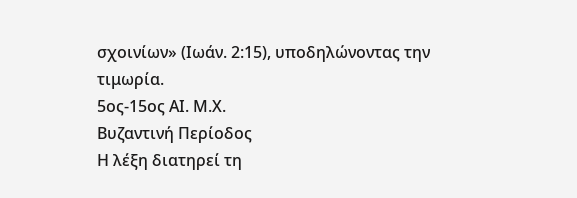σχοινίων» (Ιωάν. 2:15), υποδηλώνοντας την τιμωρία.
5ος-15ος ΑΙ. Μ.Χ.
Βυζαντινή Περίοδος
Η λέξη διατηρεί τη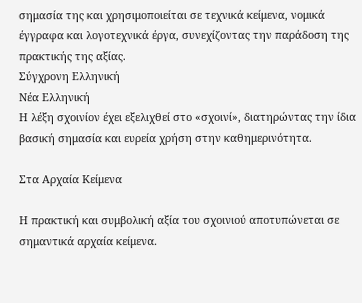σημασία της και χρησιμοποιείται σε τεχνικά κείμενα, νομικά έγγραφα και λογοτεχνικά έργα, συνεχίζοντας την παράδοση της πρακτικής της αξίας.
Σύγχρονη Ελληνική
Νέα Ελληνική
Η λέξη σχοινίον έχει εξελιχθεί στο «σχοινί», διατηρώντας την ίδια βασική σημασία και ευρεία χρήση στην καθημερινότητα.

Στα Αρχαία Κείμενα

Η πρακτική και συμβολική αξία του σχοινιού αποτυπώνεται σε σημαντικά αρχαία κείμενα.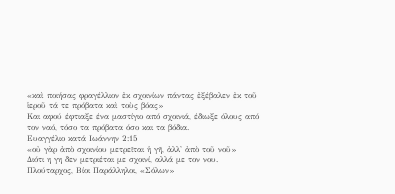«καὶ ποιήσας φραγέλλιον ἐκ σχοινίων πάντας ἐξέβαλεν ἐκ τοῦ ἱεροῦ τά τε πρόβατα καὶ τοὺς βόας»
Και αφού έφτιαξε ένα μαστίγιο από σχοινιά, έδιωξε όλους από τον ναό, τόσο τα πρόβατα όσο και τα βόδια.
Ευαγγέλιο κατά Ιωάννην 2:15
«οὐ γὰρ ἀπὸ σχοινίου μετρεῖται ἡ γῆ, ἀλλ' ἀπὸ τοῦ νοῦ»
Διότι η γη δεν μετριέται με σχοινί, αλλά με τον νου.
Πλούταρχος, Βίοι Παράλληλοι, «Σόλων»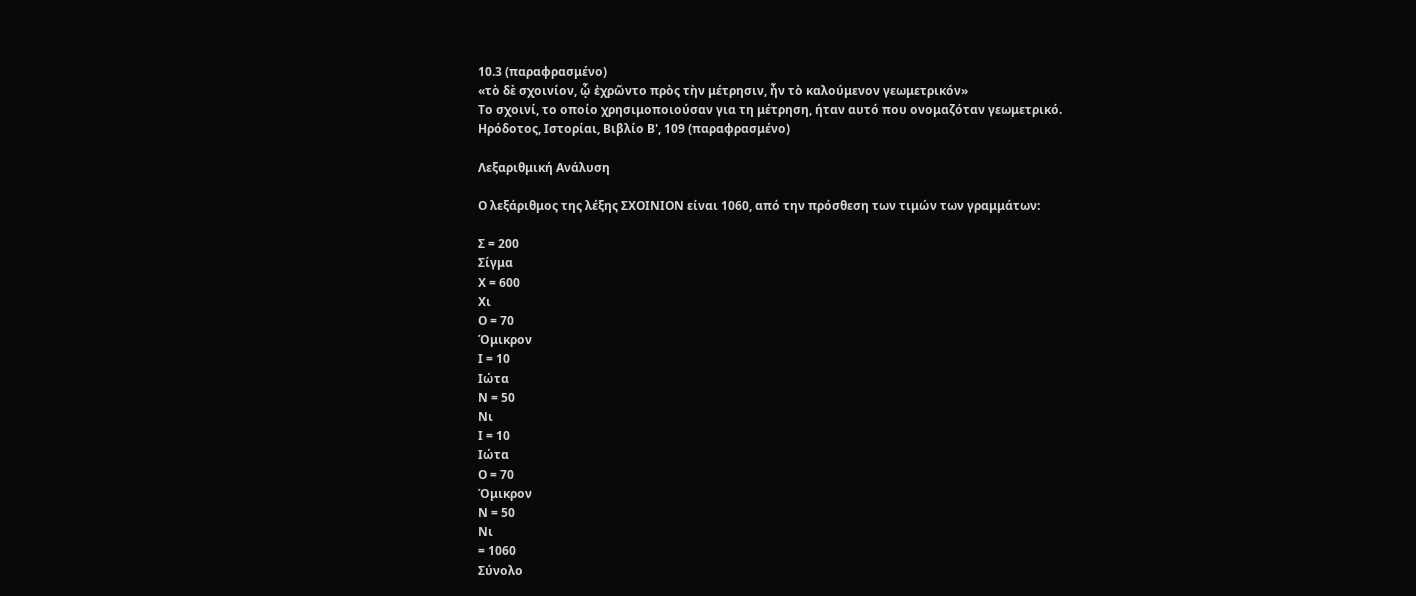10.3 (παραφρασμένο)
«τὸ δὲ σχοινίον, ᾧ ἐχρῶντο πρὸς τὴν μέτρησιν, ἦν τὸ καλούμενον γεωμετρικόν»
Το σχοινί, το οποίο χρησιμοποιούσαν για τη μέτρηση, ήταν αυτό που ονομαζόταν γεωμετρικό.
Ηρόδοτος, Ιστορίαι, Βιβλίο Β', 109 (παραφρασμένο)

Λεξαριθμική Ανάλυση

Ο λεξάριθμος της λέξης ΣΧΟΙΝΙΟΝ είναι 1060, από την πρόσθεση των τιμών των γραμμάτων:

Σ = 200
Σίγμα
Χ = 600
Χι
Ο = 70
Όμικρον
Ι = 10
Ιώτα
Ν = 50
Νι
Ι = 10
Ιώτα
Ο = 70
Όμικρον
Ν = 50
Νι
= 1060
Σύνολο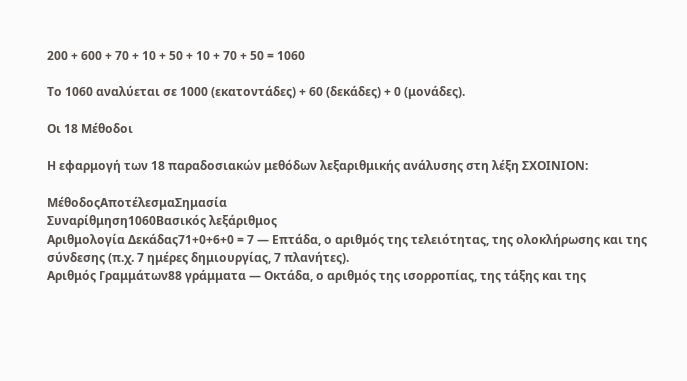200 + 600 + 70 + 10 + 50 + 10 + 70 + 50 = 1060

Το 1060 αναλύεται σε 1000 (εκατοντάδες) + 60 (δεκάδες) + 0 (μονάδες).

Οι 18 Μέθοδοι

Η εφαρμογή των 18 παραδοσιακών μεθόδων λεξαριθμικής ανάλυσης στη λέξη ΣΧΟΙΝΙΟΝ:

ΜέθοδοςΑποτέλεσμαΣημασία
Συναρίθμηση1060Βασικός λεξάριθμος
Αριθμολογία Δεκάδας71+0+6+0 = 7 — Επτάδα, ο αριθμός της τελειότητας, της ολοκλήρωσης και της σύνδεσης (π.χ. 7 ημέρες δημιουργίας, 7 πλανήτες).
Αριθμός Γραμμάτων88 γράμματα — Οκτάδα, ο αριθμός της ισορροπίας, της τάξης και της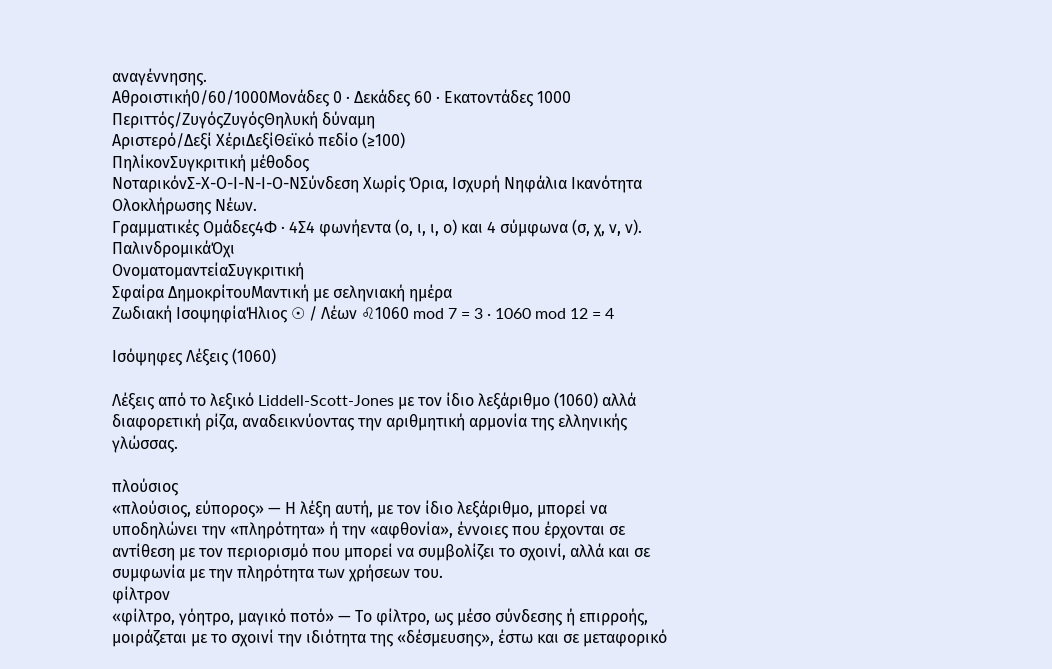αναγέννησης.
Αθροιστική0/60/1000Μονάδες 0 · Δεκάδες 60 · Εκατοντάδες 1000
Περιττός/ΖυγόςΖυγόςΘηλυκή δύναμη
Αριστερό/Δεξί ΧέριΔεξίΘεϊκό πεδίο (≥100)
ΠηλίκονΣυγκριτική μέθοδος
ΝοταρικόνΣ-Χ-Ο-Ι-Ν-Ι-Ο-ΝΣύνδεση Χωρίς Όρια, Ισχυρή Νηφάλια Ικανότητα Ολοκλήρωσης Νέων.
Γραμματικές Ομάδες4Φ · 4Σ4 φωνήεντα (ο, ι, ι, ο) και 4 σύμφωνα (σ, χ, ν, ν).
ΠαλινδρομικάΌχι
ΟνοματομαντείαΣυγκριτική
Σφαίρα ΔημοκρίτουΜαντική με σεληνιακή ημέρα
Ζωδιακή ΙσοψηφίαΉλιος ☉ / Λέων ♌1060 mod 7 = 3 · 1060 mod 12 = 4

Ισόψηφες Λέξεις (1060)

Λέξεις από το λεξικό Liddell-Scott-Jones με τον ίδιο λεξάριθμο (1060) αλλά διαφορετική ρίζα, αναδεικνύοντας την αριθμητική αρμονία της ελληνικής γλώσσας.

πλούσιος
«πλούσιος, εύπορος» — Η λέξη αυτή, με τον ίδιο λεξάριθμο, μπορεί να υποδηλώνει την «πληρότητα» ή την «αφθονία», έννοιες που έρχονται σε αντίθεση με τον περιορισμό που μπορεί να συμβολίζει το σχοινί, αλλά και σε συμφωνία με την πληρότητα των χρήσεων του.
φίλτρον
«φίλτρο, γόητρο, μαγικό ποτό» — Το φίλτρο, ως μέσο σύνδεσης ή επιρροής, μοιράζεται με το σχοινί την ιδιότητα της «δέσμευσης», έστω και σε μεταφορικό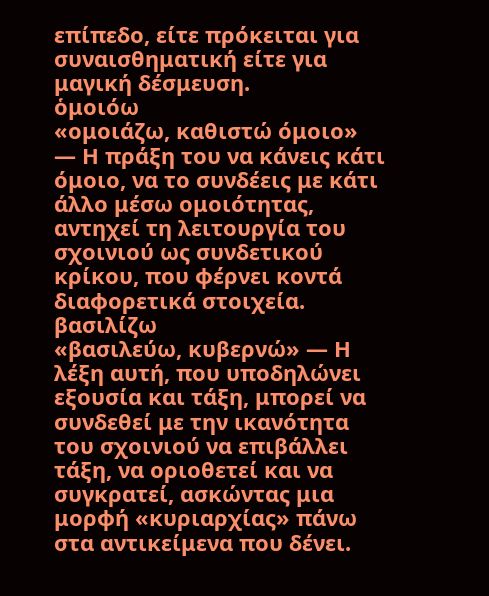επίπεδο, είτε πρόκειται για συναισθηματική είτε για μαγική δέσμευση.
ὁμοιόω
«ομοιάζω, καθιστώ όμοιο» — Η πράξη του να κάνεις κάτι όμοιο, να το συνδέεις με κάτι άλλο μέσω ομοιότητας, αντηχεί τη λειτουργία του σχοινιού ως συνδετικού κρίκου, που φέρνει κοντά διαφορετικά στοιχεία.
βασιλίζω
«βασιλεύω, κυβερνώ» — Η λέξη αυτή, που υποδηλώνει εξουσία και τάξη, μπορεί να συνδεθεί με την ικανότητα του σχοινιού να επιβάλλει τάξη, να οριοθετεί και να συγκρατεί, ασκώντας μια μορφή «κυριαρχίας» πάνω στα αντικείμενα που δένει.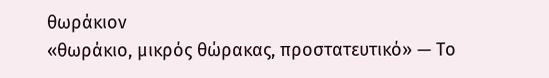θωράκιον
«θωράκιο, μικρός θώρακας, προστατευτικό» — Το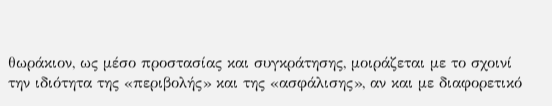θωράκιον, ως μέσο προστασίας και συγκράτησης, μοιράζεται με το σχοινί την ιδιότητα της «περιβολής» και της «ασφάλισης», αν και με διαφορετικό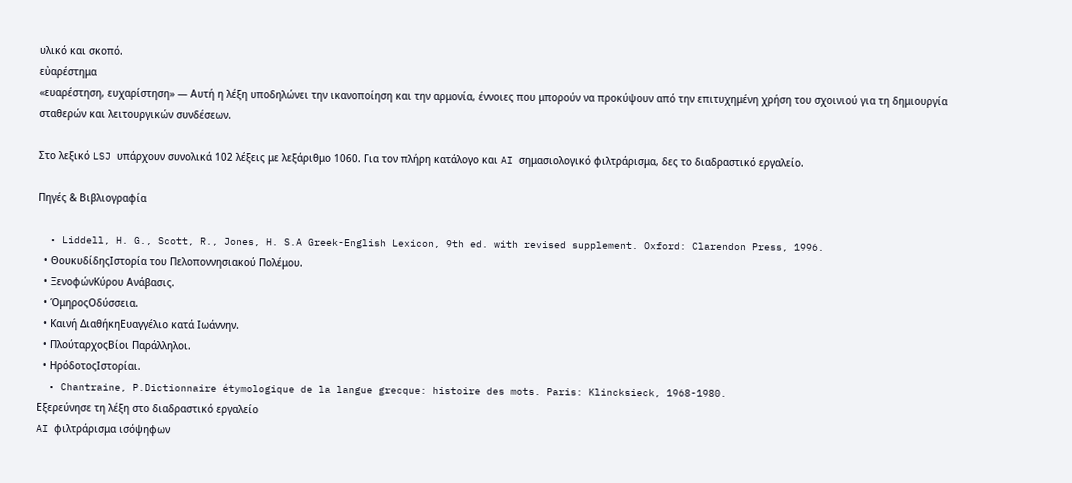υλικό και σκοπό.
εὐαρέστημα
«ευαρέστηση, ευχαρίστηση» — Αυτή η λέξη υποδηλώνει την ικανοποίηση και την αρμονία, έννοιες που μπορούν να προκύψουν από την επιτυχημένη χρήση του σχοινιού για τη δημιουργία σταθερών και λειτουργικών συνδέσεων.

Στο λεξικό LSJ υπάρχουν συνολικά 102 λέξεις με λεξάριθμο 1060. Για τον πλήρη κατάλογο και AI σημασιολογικό φιλτράρισμα, δες το διαδραστικό εργαλείο.

Πηγές & Βιβλιογραφία

  • Liddell, H. G., Scott, R., Jones, H. S.A Greek-English Lexicon, 9th ed. with revised supplement. Oxford: Clarendon Press, 1996.
  • ΘουκυδίδηςΙστορία του Πελοποννησιακού Πολέμου.
  • ΞενοφώνΚύρου Ανάβασις.
  • ΌμηροςΟδύσσεια.
  • Καινή ΔιαθήκηΕυαγγέλιο κατά Ιωάννην.
  • ΠλούταρχοςΒίοι Παράλληλοι.
  • ΗρόδοτοςΙστορίαι.
  • Chantraine, P.Dictionnaire étymologique de la langue grecque: histoire des mots. Paris: Klincksieck, 1968-1980.
Εξερεύνησε τη λέξη στο διαδραστικό εργαλείο
AI φιλτράρισμα ισόψηφων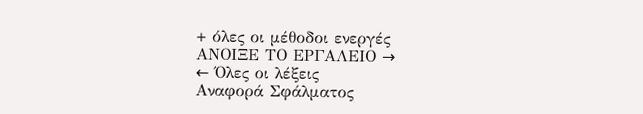+ όλες οι μέθοδοι ενεργές
ΑΝΟΙΞΕ ΤΟ ΕΡΓΑΛΕΙΟ →
← Όλες οι λέξεις
Αναφορά Σφάλματος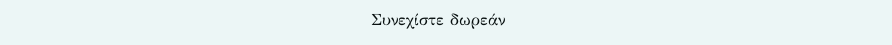Συνεχίστε δωρεάν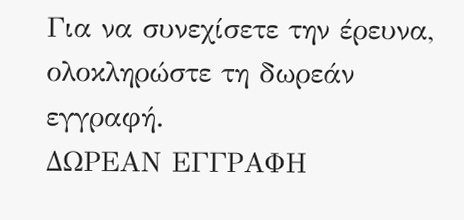Για να συνεχίσετε την έρευνα, ολοκληρώστε τη δωρεάν εγγραφή.
ΔΩΡΕΑΝ ΕΓΓΡΑΦΗ